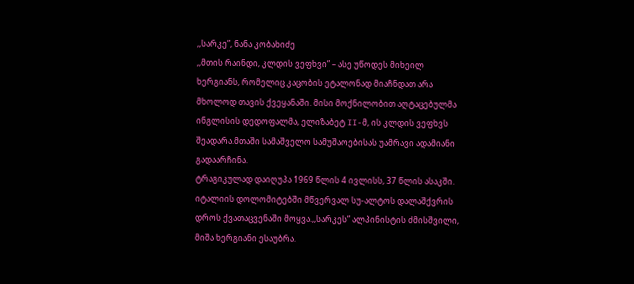,,სარკე”, ნანა კობახიძე
,,მთის რაინდი, კლდის ვეფხვი” – ასე უწოდეს მიხეილ ხერგიანს, რომელიც კაცობის ეტალონად მიაჩნდათ არა მხოლოდ თავის ქვეყანაში. მისი მოქნილობით აღტაცებულმა ინგლისის დედოფალმა, ელიზაბეტ II-მ, ის კლდის ვეფხვს შეადარა.მთაში სამაშველო სამუშაოებისას უამრავი ადამიანი გადაარჩინა.
ტრაგიკულად დაიღუპა 1969 წლის 4 ივლისს, 37 წლის ასაკში. იტალიის დოლომიტებში მწვერვალ სუ-ალტოს დალაშქვრის დროს ქვათაცვენაში მოყვა.,,სარკეს” ალპინისტის ძმისშვილი, მიშა ხერგიანი ესაუბრა.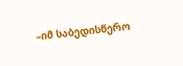–იმ საბედისწერო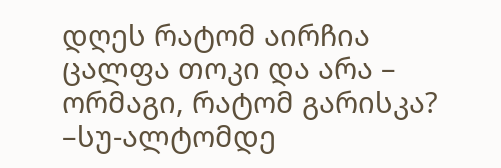დღეს რატომ აირჩია ცალფა თოკი და არა – ორმაგი, რატომ გარისკა?
–სუ-ალტომდე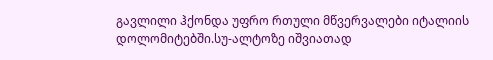გავლილი ჰქონდა უფრო რთული მწვერვალები იტალიის დოლომიტებში.სუ-ალტოზე იშვიათად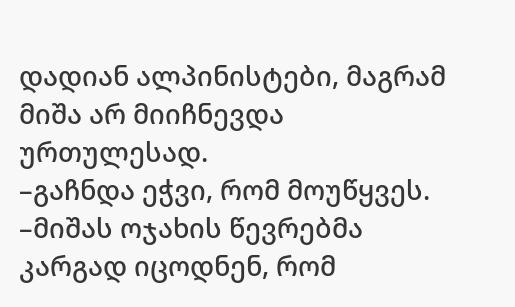დადიან ალპინისტები, მაგრამ მიშა არ მიიჩნევდა ურთულესად.
–გაჩნდა ეჭვი, რომ მოუწყვეს.
–მიშას ოჯახის წევრებმა კარგად იცოდნენ, რომ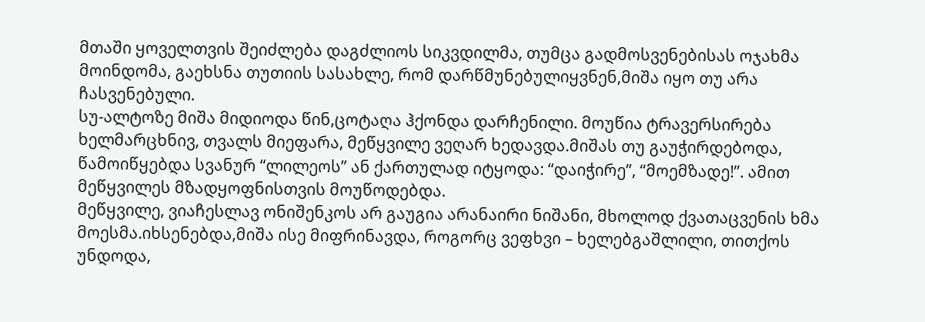მთაში ყოველთვის შეიძლება დაგძლიოს სიკვდილმა, თუმცა გადმოსვენებისას ოჯახმა მოინდომა, გაეხსნა თუთიის სასახლე, რომ დარწმუნებულიყვნენ,მიშა იყო თუ არა ჩასვენებული.
სუ-ალტოზე მიშა მიდიოდა წინ,ცოტაღა ჰქონდა დარჩენილი. მოუწია ტრავერსირება ხელმარცხნივ, თვალს მიეფარა, მეწყვილე ვეღარ ხედავდა.მიშას თუ გაუჭირდებოდა, წამოიწყებდა სვანურ “ლილეოს” ან ქართულად იტყოდა: “დაიჭირე”, “მოემზადე!”. ამით მეწყვილეს მზადყოფნისთვის მოუწოდებდა.
მეწყვილე, ვიაჩესლავ ონიშენკოს არ გაუგია არანაირი ნიშანი, მხოლოდ ქვათაცვენის ხმა მოესმა.იხსენებდა,მიშა ისე მიფრინავდა, როგორც ვეფხვი – ხელებგაშლილი, თითქოს უნდოდა,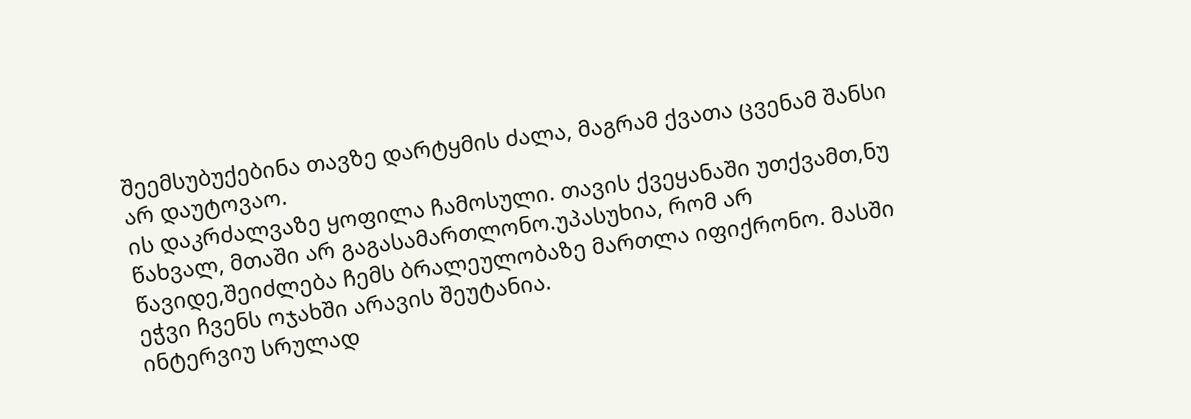შეემსუბუქებინა თავზე დარტყმის ძალა, მაგრამ ქვათა ცვენამ შანსი არ დაუტოვაო.
ის დაკრძალვაზე ყოფილა ჩამოსული. თავის ქვეყანაში უთქვამთ,ნუ წახვალ, მთაში არ გაგასამართლონო.უპასუხია, რომ არ წავიდე,შეიძლება ჩემს ბრალეულობაზე მართლა იფიქრონო. მასში ეჭვი ჩვენს ოჯახში არავის შეუტანია.
ინტერვიუ სრულად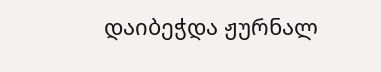დაიბეჭდა ჟურნალ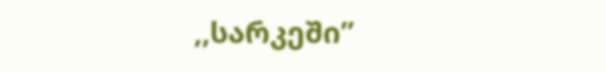,,სარკეში”